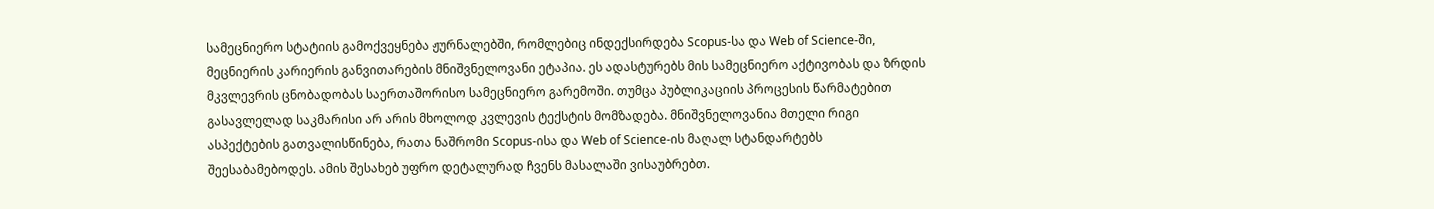სამეცნიერო სტატიის გამოქვეყნება ჟურნალებში, რომლებიც ინდექსირდება Scopus-სა და Web of Science-ში, მეცნიერის კარიერის განვითარების მნიშვნელოვანი ეტაპია. ეს ადასტურებს მის სამეცნიერო აქტივობას და ზრდის მკვლევრის ცნობადობას საერთაშორისო სამეცნიერო გარემოში. თუმცა პუბლიკაციის პროცესის წარმატებით გასავლელად საკმარისი არ არის მხოლოდ კვლევის ტექსტის მომზადება. მნიშვნელოვანია მთელი რიგი ასპექტების გათვალისწინება, რათა ნაშრომი Scopus-ისა და Web of Science-ის მაღალ სტანდარტებს შეესაბამებოდეს. ამის შესახებ უფრო დეტალურად ჩვენს მასალაში ვისაუბრებთ.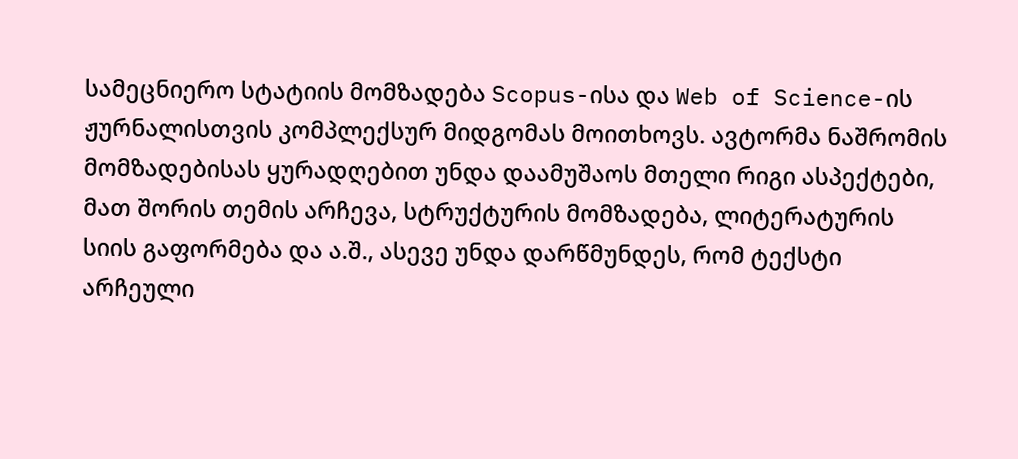სამეცნიერო სტატიის მომზადება Scopus-ისა და Web of Science-ის ჟურნალისთვის კომპლექსურ მიდგომას მოითხოვს. ავტორმა ნაშრომის მომზადებისას ყურადღებით უნდა დაამუშაოს მთელი რიგი ასპექტები, მათ შორის თემის არჩევა, სტრუქტურის მომზადება, ლიტერატურის სიის გაფორმება და ა.შ., ასევე უნდა დარწმუნდეს, რომ ტექსტი არჩეული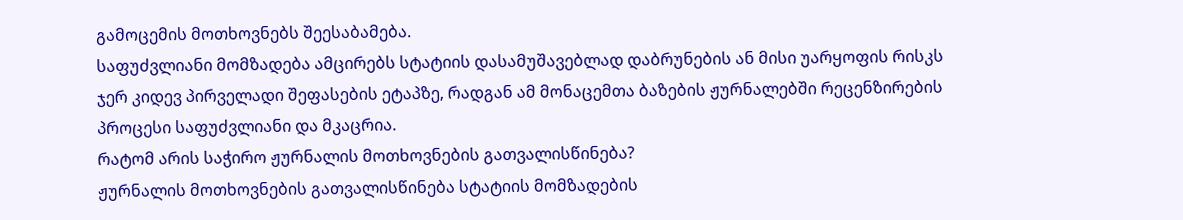გამოცემის მოთხოვნებს შეესაბამება.
საფუძვლიანი მომზადება ამცირებს სტატიის დასამუშავებლად დაბრუნების ან მისი უარყოფის რისკს ჯერ კიდევ პირველადი შეფასების ეტაპზე, რადგან ამ მონაცემთა ბაზების ჟურნალებში რეცენზირების პროცესი საფუძვლიანი და მკაცრია.
რატომ არის საჭირო ჟურნალის მოთხოვნების გათვალისწინება?
ჟურნალის მოთხოვნების გათვალისწინება სტატიის მომზადების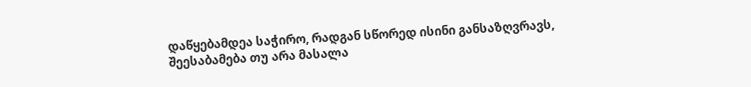დაწყებამდეა საჭირო, რადგან სწორედ ისინი განსაზღვრავს, შეესაბამება თუ არა მასალა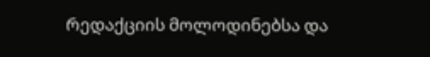რედაქციის მოლოდინებსა და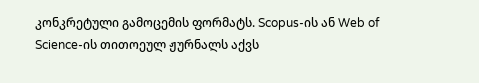კონკრეტული გამოცემის ფორმატს. Scopus-ის ან Web of Science-ის თითოეულ ჟურნალს აქვს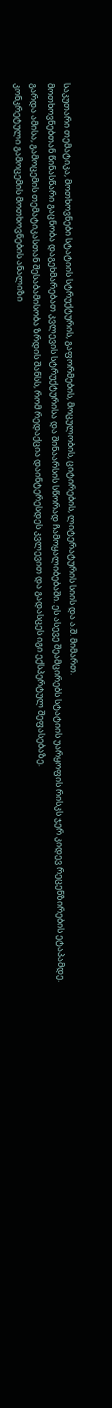საკუთარი თემატიკა, მოთხოვნები სტატიის სტრუქტურის, გაფორმების, მოცულობის, ციტირების, ლიტერატურის სიის და ა.შ. მიმართ.
მოთხოვნებთან წინასწარი გაცნობა დაგეხმარებათ კვლევის სტრუქტურისა და შინაარსის სწორად ჩამოყალიბებაში. ეს ასევე შეამცირებს სტატიის უარყოფის რისკს ჯერ კიდევ რეცენზირების ეტაპამდე. გარდა ამისა, გამოცემის თემატიკასთან შესაბამისობა ზრდის შანსს, რომ რედაქცია დაინტერესდეს კვლევით და გადასცეს იგი ექსპერტულ შეფასებაზე.
კონკრეტული გამოცემის მოთხოვნების ანალიზი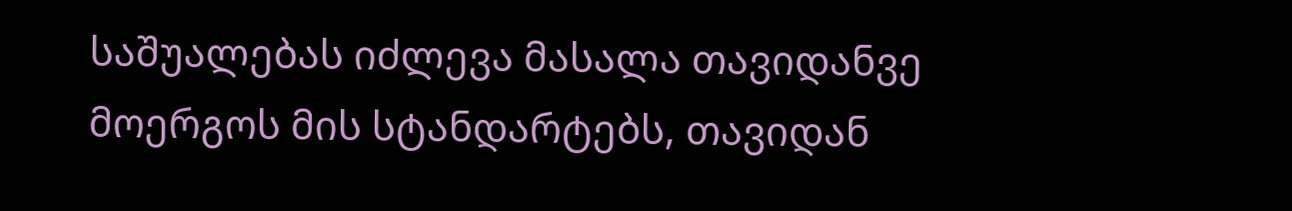საშუალებას იძლევა მასალა თავიდანვე მოერგოს მის სტანდარტებს, თავიდან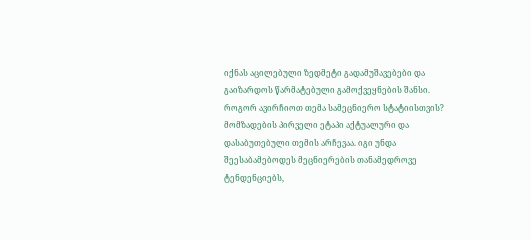იქნას აცილებული ზედმეტი გადამუშავებები და გაიზარდოს წარმატებული გამოქვეყნების შანსი.
როგორ ავირჩიოთ თემა სამეცნიერო სტატიისთვის?
მომზადების პირველი ეტაპი აქტუალური და დასაბუთებული თემის არჩევაა. იგი უნდა შეესაბამებოდეს მეცნიერების თანამედროვე ტენდენციებს,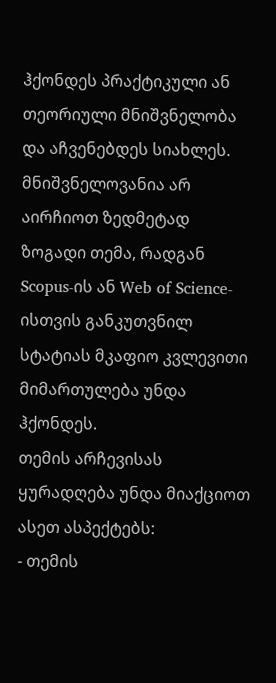ჰქონდეს პრაქტიკული ან თეორიული მნიშვნელობა და აჩვენებდეს სიახლეს. მნიშვნელოვანია არ აირჩიოთ ზედმეტად ზოგადი თემა, რადგან Scopus-ის ან Web of Science-ისთვის განკუთვნილ სტატიას მკაფიო კვლევითი მიმართულება უნდა ჰქონდეს.
თემის არჩევისას ყურადღება უნდა მიაქციოთ ასეთ ასპექტებს:
- თემის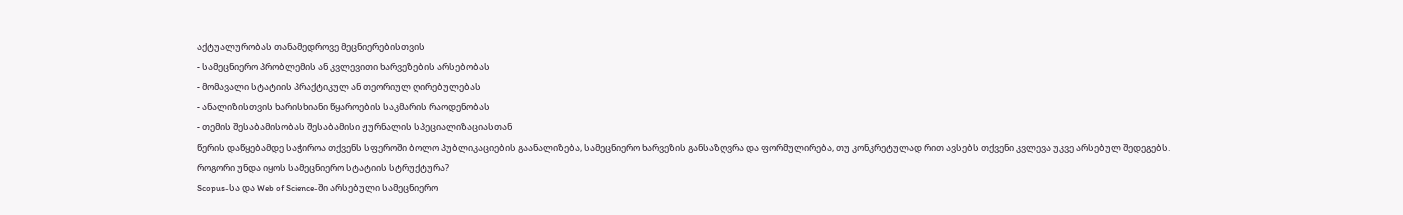აქტუალურობას თანამედროვე მეცნიერებისთვის
- სამეცნიერო პრობლემის ან კვლევითი ხარვეზების არსებობას
- მომავალი სტატიის პრაქტიკულ ან თეორიულ ღირებულებას
- ანალიზისთვის ხარისხიანი წყაროების საკმარის რაოდენობას
- თემის შესაბამისობას შესაბამისი ჟურნალის სპეციალიზაციასთან
წერის დაწყებამდე საჭიროა თქვენს სფეროში ბოლო პუბლიკაციების გაანალიზება, სამეცნიერო ხარვეზის განსაზღვრა და ფორმულირება, თუ კონკრეტულად რით ავსებს თქვენი კვლევა უკვე არსებულ შედეგებს.
როგორი უნდა იყოს სამეცნიერო სტატიის სტრუქტურა?
Scopus-სა და Web of Science-ში არსებული სამეცნიერო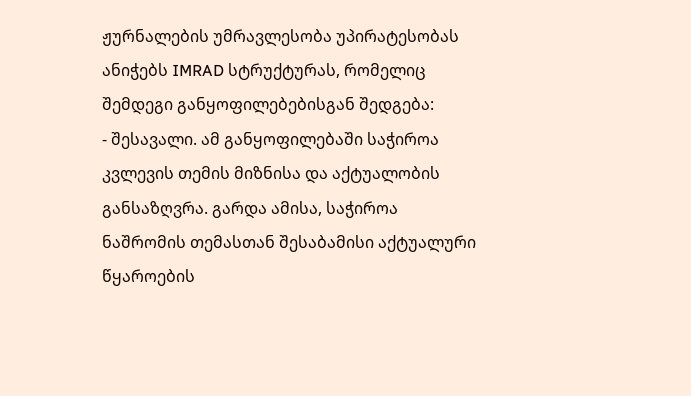ჟურნალების უმრავლესობა უპირატესობას ანიჭებს IMRAD სტრუქტურას, რომელიც შემდეგი განყოფილებებისგან შედგება:
- შესავალი. ამ განყოფილებაში საჭიროა კვლევის თემის მიზნისა და აქტუალობის განსაზღვრა. გარდა ამისა, საჭიროა ნაშრომის თემასთან შესაბამისი აქტუალური წყაროების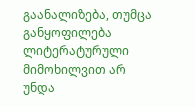გაანალიზება, თუმცა განყოფილება ლიტერატურული მიმოხილვით არ უნდა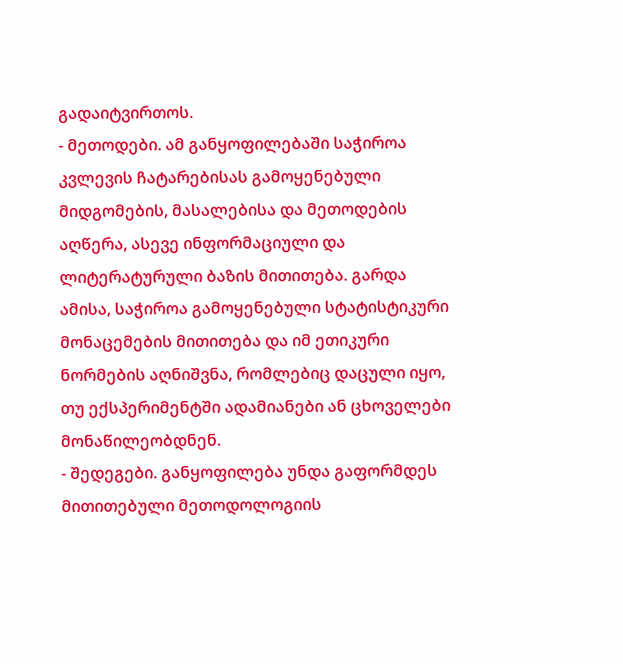გადაიტვირთოს.
- მეთოდები. ამ განყოფილებაში საჭიროა კვლევის ჩატარებისას გამოყენებული მიდგომების, მასალებისა და მეთოდების აღწერა, ასევე ინფორმაციული და ლიტერატურული ბაზის მითითება. გარდა ამისა, საჭიროა გამოყენებული სტატისტიკური მონაცემების მითითება და იმ ეთიკური ნორმების აღნიშვნა, რომლებიც დაცული იყო, თუ ექსპერიმენტში ადამიანები ან ცხოველები მონაწილეობდნენ.
- შედეგები. განყოფილება უნდა გაფორმდეს მითითებული მეთოდოლოგიის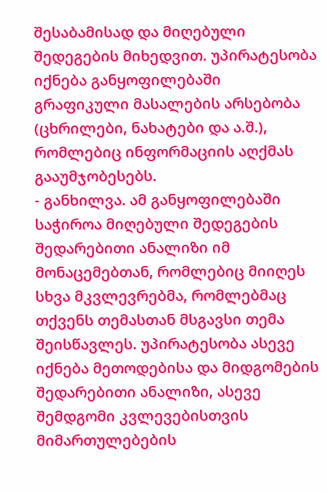შესაბამისად და მიღებული შედეგების მიხედვით. უპირატესობა იქნება განყოფილებაში გრაფიკული მასალების არსებობა (ცხრილები, ნახატები და ა.შ.), რომლებიც ინფორმაციის აღქმას გააუმჯობესებს.
- განხილვა. ამ განყოფილებაში საჭიროა მიღებული შედეგების შედარებითი ანალიზი იმ მონაცემებთან, რომლებიც მიიღეს სხვა მკვლევრებმა, რომლებმაც თქვენს თემასთან მსგავსი თემა შეისწავლეს. უპირატესობა ასევე იქნება მეთოდებისა და მიდგომების შედარებითი ანალიზი, ასევე შემდგომი კვლევებისთვის მიმართულებების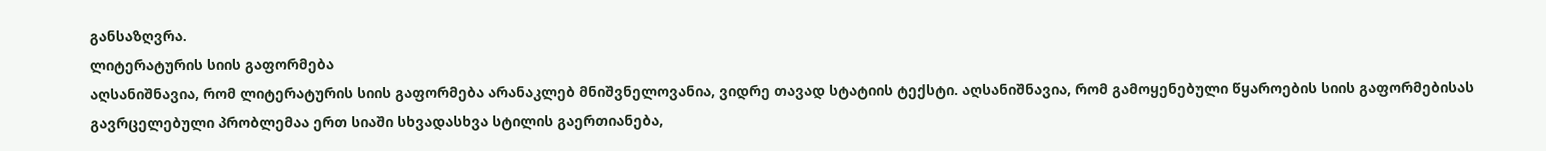განსაზღვრა.
ლიტერატურის სიის გაფორმება
აღსანიშნავია, რომ ლიტერატურის სიის გაფორმება არანაკლებ მნიშვნელოვანია, ვიდრე თავად სტატიის ტექსტი. აღსანიშნავია, რომ გამოყენებული წყაროების სიის გაფორმებისას გავრცელებული პრობლემაა ერთ სიაში სხვადასხვა სტილის გაერთიანება,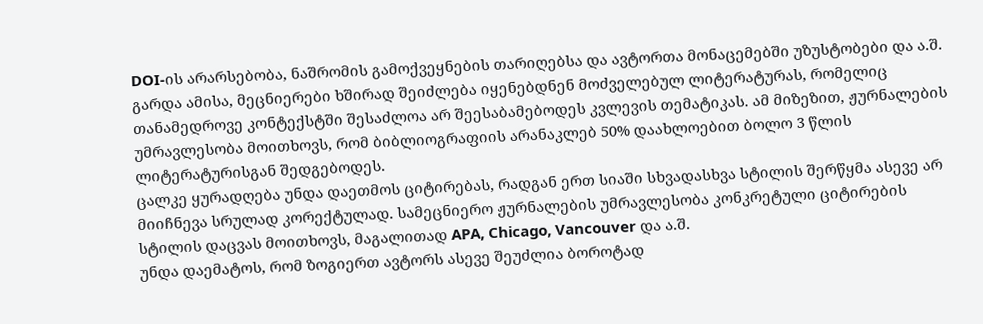DOI-ის არარსებობა, ნაშრომის გამოქვეყნების თარიღებსა და ავტორთა მონაცემებში უზუსტობები და ა.შ.
გარდა ამისა, მეცნიერები ხშირად შეიძლება იყენებდნენ მოძველებულ ლიტერატურას, რომელიც თანამედროვე კონტექსტში შესაძლოა არ შეესაბამებოდეს კვლევის თემატიკას. ამ მიზეზით, ჟურნალების უმრავლესობა მოითხოვს, რომ ბიბლიოგრაფიის არანაკლებ 50% დაახლოებით ბოლო 3 წლის ლიტერატურისგან შედგებოდეს.
ცალკე ყურადღება უნდა დაეთმოს ციტირებას, რადგან ერთ სიაში სხვადასხვა სტილის შერწყმა ასევე არ მიიჩნევა სრულად კორექტულად. სამეცნიერო ჟურნალების უმრავლესობა კონკრეტული ციტირების სტილის დაცვას მოითხოვს, მაგალითად APA, Chicago, Vancouver და ა.შ.
უნდა დაემატოს, რომ ზოგიერთ ავტორს ასევე შეუძლია ბოროტად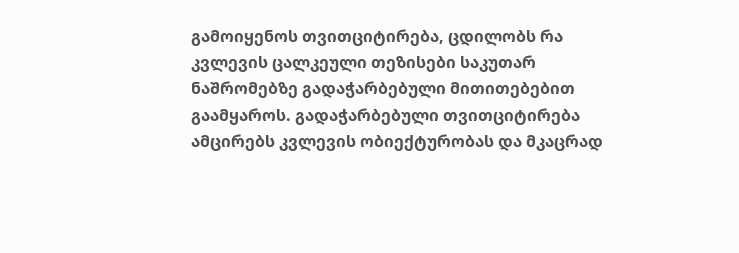გამოიყენოს თვითციტირება, ცდილობს რა კვლევის ცალკეული თეზისები საკუთარ ნაშრომებზე გადაჭარბებული მითითებებით გაამყაროს. გადაჭარბებული თვითციტირება ამცირებს კვლევის ობიექტურობას და მკაცრად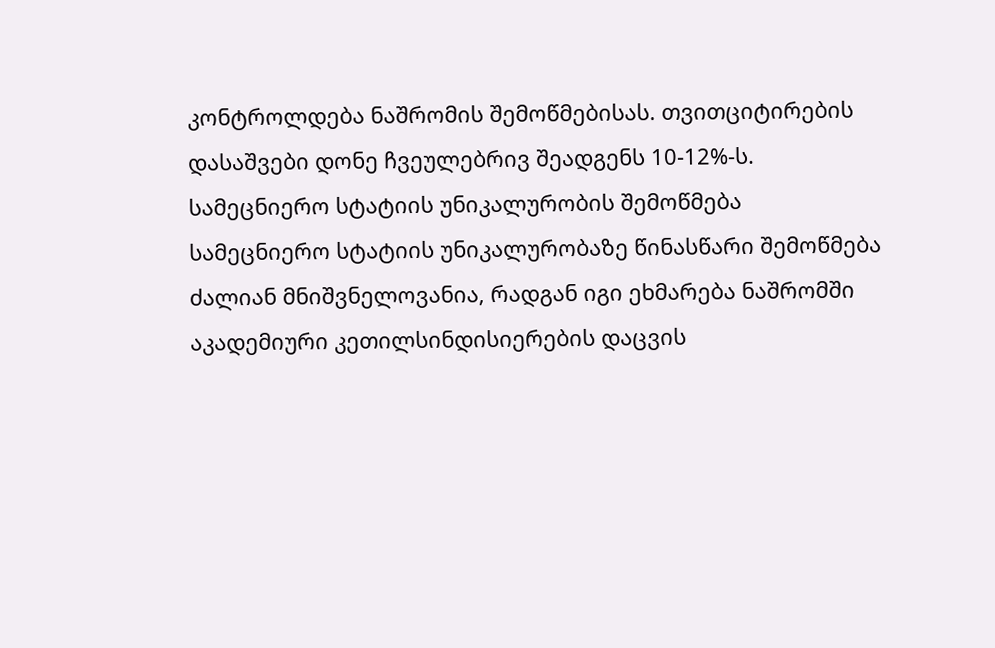კონტროლდება ნაშრომის შემოწმებისას. თვითციტირების დასაშვები დონე ჩვეულებრივ შეადგენს 10-12%-ს.
სამეცნიერო სტატიის უნიკალურობის შემოწმება
სამეცნიერო სტატიის უნიკალურობაზე წინასწარი შემოწმება ძალიან მნიშვნელოვანია, რადგან იგი ეხმარება ნაშრომში აკადემიური კეთილსინდისიერების დაცვის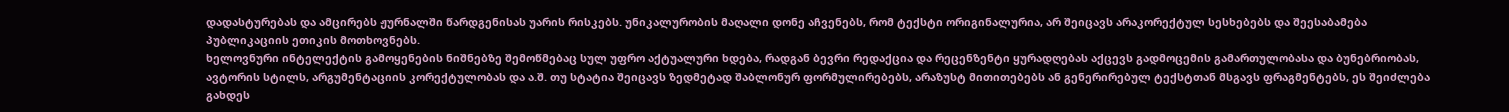დადასტურებას და ამცირებს ჟურნალში წარდგენისას უარის რისკებს. უნიკალურობის მაღალი დონე აჩვენებს, რომ ტექსტი ორიგინალურია, არ შეიცავს არაკორექტულ სესხებებს და შეესაბამება პუბლიკაციის ეთიკის მოთხოვნებს.
ხელოვნური ინტელექტის გამოყენების ნიშნებზე შემოწმებაც სულ უფრო აქტუალური ხდება, რადგან ბევრი რედაქცია და რეცენზენტი ყურადღებას აქცევს გადმოცემის გამართულობასა და ბუნებრიობას, ავტორის სტილს, არგუმენტაციის კორექტულობას და ა.შ. თუ სტატია შეიცავს ზედმეტად შაბლონურ ფორმულირებებს, არაზუსტ მითითებებს ან გენერირებულ ტექსტთან მსგავს ფრაგმენტებს, ეს შეიძლება გახდეს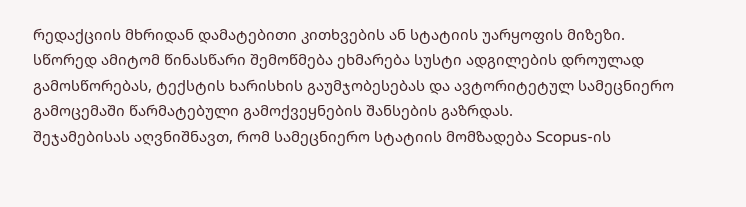რედაქციის მხრიდან დამატებითი კითხვების ან სტატიის უარყოფის მიზეზი.
სწორედ ამიტომ წინასწარი შემოწმება ეხმარება სუსტი ადგილების დროულად გამოსწორებას, ტექსტის ხარისხის გაუმჯობესებას და ავტორიტეტულ სამეცნიერო გამოცემაში წარმატებული გამოქვეყნების შანსების გაზრდას.
შეჯამებისას აღვნიშნავთ, რომ სამეცნიერო სტატიის მომზადება Scopus-ის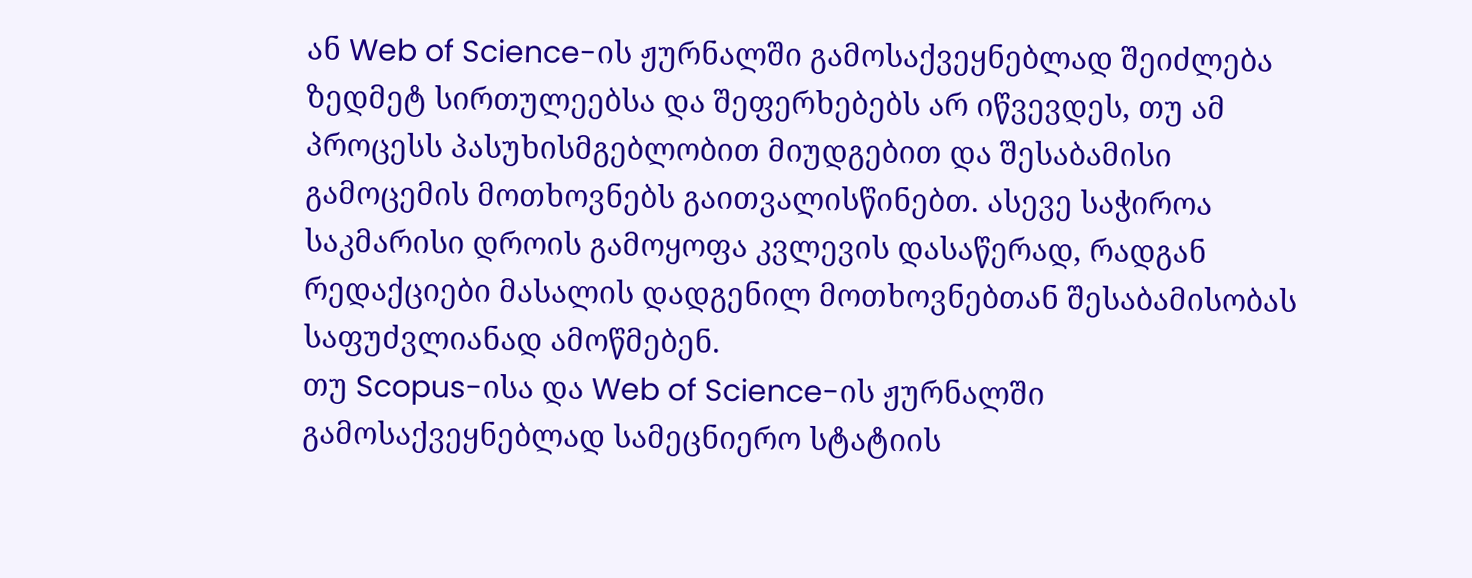ან Web of Science-ის ჟურნალში გამოსაქვეყნებლად შეიძლება ზედმეტ სირთულეებსა და შეფერხებებს არ იწვევდეს, თუ ამ პროცესს პასუხისმგებლობით მიუდგებით და შესაბამისი გამოცემის მოთხოვნებს გაითვალისწინებთ. ასევე საჭიროა საკმარისი დროის გამოყოფა კვლევის დასაწერად, რადგან რედაქციები მასალის დადგენილ მოთხოვნებთან შესაბამისობას საფუძვლიანად ამოწმებენ.
თუ Scopus-ისა და Web of Science-ის ჟურნალში გამოსაქვეყნებლად სამეცნიერო სტატიის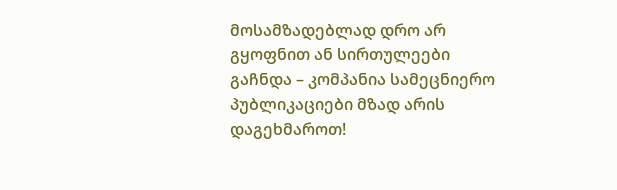მოსამზადებლად დრო არ გყოფნით ან სირთულეები გაჩნდა – კომპანია სამეცნიერო პუბლიკაციები მზად არის დაგეხმაროთ!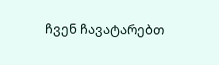ჩვენ ჩავატარებთ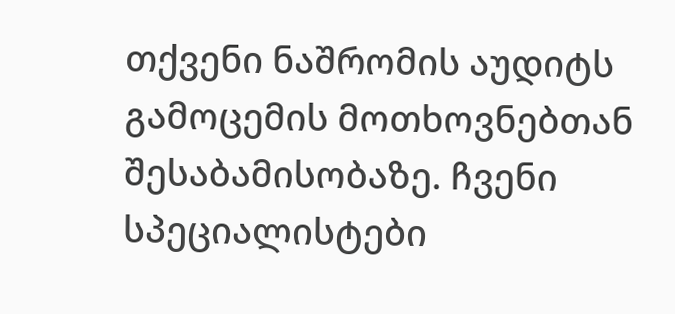თქვენი ნაშრომის აუდიტს გამოცემის მოთხოვნებთან შესაბამისობაზე. ჩვენი სპეციალისტები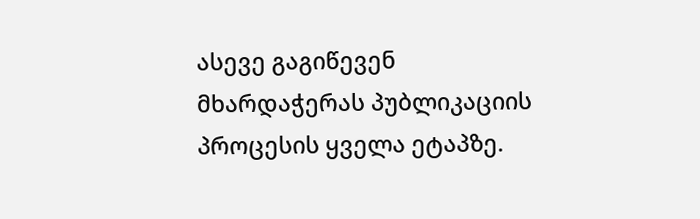ასევე გაგიწევენ მხარდაჭერას პუბლიკაციის პროცესის ყველა ეტაპზე.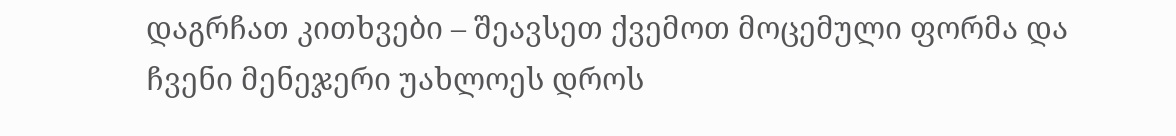დაგრჩათ კითხვები – შეავსეთ ქვემოთ მოცემული ფორმა და ჩვენი მენეჯერი უახლოეს დროს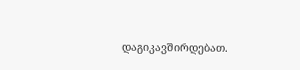დაგიკავშირდებათ.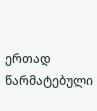ერთად წარმატებული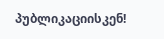პუბლიკაციისკენ!